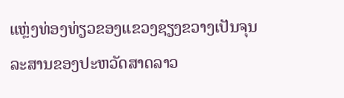ແຫຼ່ງທ່ອງທ່ຽວຂອງແຂວງຊຽງຂວາງເປັນຈຸນລະສານຂອງປະຫວັດສາດລາວ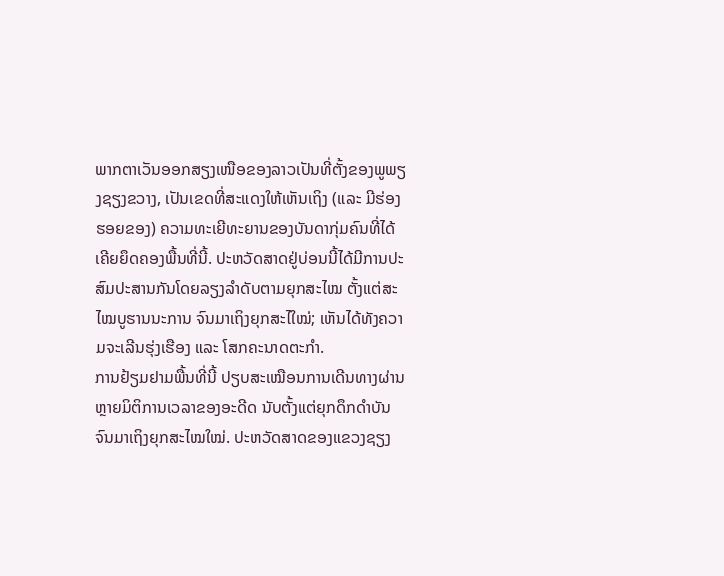ພາກຕາເວັນອອກສຽງເໜືອຂອງລາວເປັນທີ່ຕັ້ງຂອງພູພຽງຊຽງຂວາງ, ເປັນເຂດທີ່ສະແດງໃຫ້ເຫັນເຖິງ (ແລະ ມີຮ່ອງຮອຍຂອງ) ຄວາມທະເຍີທະຍານຂອງບັນດາກຸ່ມຄົນທີ່ໄດ້ເຄີຍຍຶດຄອງພື້ນທີ່ນີ້. ປະຫວັດສາດຢູ່ບ່ອນນີ້ໄດ້ມີການປະສົມປະສານກັນໂດຍລຽງລຳດັບຕາມຍຸກສະໄໝ ຕັ້ງແຕ່ສະໄໝບູຮານນະການ ຈົນມາເຖິງຍຸກສະໄໃໝ່; ເຫັນໄດ້ທັງຄວາມຈະເລີນຮຸ່ງເຮືອງ ແລະ ໂສກຄະນາດຕະກຳ.
ການຢ້ຽມຢາມພື້ນທີ່ນີ້ ປຽບສະເໝືອນການເດີນທາງຜ່ານຫຼາຍມິຕິການເວລາຂອງອະດີດ ນັບຕັ້ງແຕ່ຍຸກດຶກດຳບັນຈົນມາເຖິງຍຸກສະໄໝໃໝ່. ປະຫວັດສາດຂອງແຂວງຊຽງ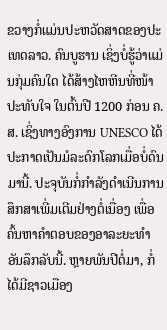ຂວາງກໍ່ແມ່ນປະຫວັດສາດຂອງປະເທດລາວ. ຄົນບູຮານ ເຊິ່ງບໍ່ຮູ້ວ່າແມ່ນກຸ່ມຄົນໃດ ໄດ້ສ້າງໄຫຫີນທີ່ໜ້າປະທັບໃຈ ໃນຕົ້ນປີ 1200 ກ່ອນ ຄ.ສ. ເຊິ່ງທາງອົງການ UNESCO ໄດ້ປະກາດເປັນມໍລະດົກໂລກເມື່ອບໍ່ດົນມານີ້. ປະຈຸບັນກໍ່ກໍາລັງດໍາເນີນການສຶກສາເພີ່ມເຕີມຢ່າງຕໍ່ເນື່ອງ ເພື່ອຄົ້ນຫາຄຳຕອບຂອງອາລະຍະທໍາອັນລຶກລັບນີ້. ຫຼາຍພັນປີຕໍ່ມາ, ກໍ່ໄດ້ມີຊາວເມືອງ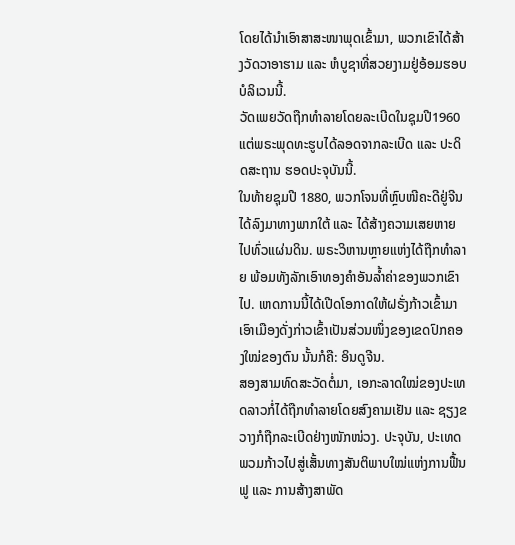ໂດຍໄດ້ນຳເອົາສາສະໜາພຸດເຂົ້າມາ, ພວກເຂົາໄດ້ສ້າງວັດວາອາຮາມ ແລະ ຫໍບູຊາທີ່ສວຍງາມຢູ່ອ້ອມຮອບບໍລິເວນນີ້.
ວັດເພຍວັດຖືກທຳລາຍໂດຍລະເບີດໃນຊຸມປີ1960 ແຕ່ພຣະພຸດທະຮູບໄດ້ລອດຈາກລະເບີດ ແລະ ປະດິດສະຖານ ຮອດປະຈຸບັນນີ້.
ໃນທ້າຍຊຸມປີ 1880, ພວກໂຈນທີ່ຫຼົບໜີຄະດີຢູ່ຈີນໄດ້ລົງມາທາງພາກໃຕ້ ແລະ ໄດ້ສ້າງຄວາມເສຍຫາຍໄປທົ່ວແຜ່ນດິນ. ພຣະວິຫານຫຼາຍແຫ່ງໄດ້ຖືກທຳລາຍ ພ້ອມທັງລັກເອົາທອງຄຳອັນລ້ຳຄ່າຂອງພວກເຂົາໄປ. ເຫດການນີ້ໄດ້ເປີດໂອກາດໃຫ້ຝຣັ່ງກ້າວເຂົ້າມາ ເອົາເມືອງດັ່ງກ່າວເຂົ້າເປັນສ່ວນໜຶ່ງຂອງເຂດປົກຄອງໃໝ່ຂອງຕົນ ນັ້ນກໍຄື: ອິນດູຈີນ.
ສອງສາມທົດສະວັດຕໍ່ມາ, ເອກະລາດໃໝ່ຂອງປະເທດລາວກໍ່ໄດ້ຖືກທຳລາຍໂດຍສົງຄາມເຢັນ ແລະ ຊຽງຂວາງກໍຖືກລະເບີດຢ່າງໜັກໜ່ວງ. ປະຈຸບັນ, ປະເທດພວມກ້າວໄປສູ່ເສັ້ນທາງສັນຕິພາບໃໝ່ແຫ່ງການຟື້ນຟູ ແລະ ການສ້າງສາພັດ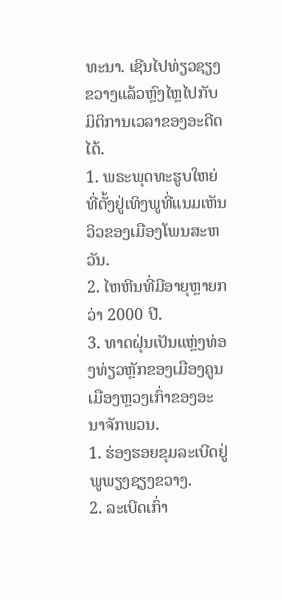ທະນາ. ເຊີນໄປທ່ຽວຊຽງຂວາງແລ້ວຫຼົງໄຫຼໄປກັບມິຕິການເວລາຂອງອະດີດໄດ້.
1. ພຣະພຸດທະຮູບໃຫຍ່ທີ່ຕັ້ງຢູ່ເທິງພູທີ່ແນມເຫັນວິວຂອງເມືອງໂພນສະຫວັນ.
2. ໄຫຫີນທີ່ມີອາຍຸຫຼາຍກວ່າ 2000 ປີ.
3. ທາດຝຸ່ນເປັນແຫຼ່ງທ່ອງທ່ຽວຫຼັກຂອງເມືອງຄູນ ເມືອງຫຼວງເກົ່າຂອງອະນາຈັກພວນ.
1. ຮ່ອງຮອຍຂຸມລະເບີດຢູ່ພູພຽງຊຽງຂວາງ.
2. ລະເບີດເກົ່າ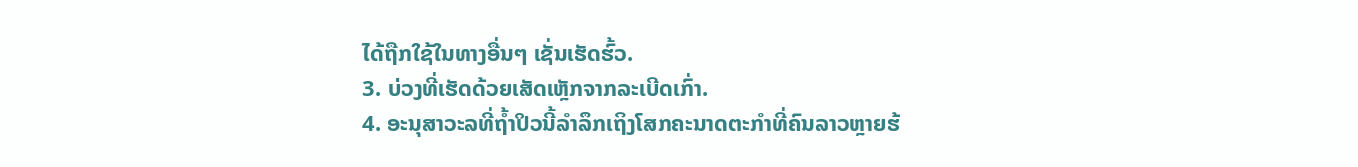ໄດ້ຖືກໃຊ້ໃນທາງອື່ນໆ ເຊັ່ນເຮັດຮົ້ວ.
3. ບ່ວງທີ່ເຮັດດ້ວຍເສັດເຫຼັກຈາກລະເບີດເກົ່າ.
4. ອະນຸສາວະລທີ່ຖໍ້າປິວນີ້ລຳລຶກເຖິງໂສກຄະນາດຕະກຳທີ່ຄົນລາວຫຼາຍຮ້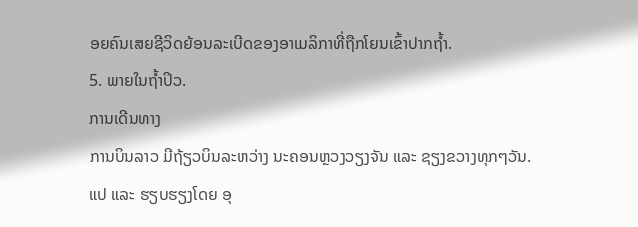ອຍຄົນເສຍຊີວິດຍ້ອນລະເບີດຂອງອາເມລິກາທີ່ຖືກໂຍນເຂົ້າປາກຖໍ້າ.
5. ພາຍໃນຖໍ້າປິວ.
ການເດີນທາງ
ການບິນລາວ ມີຖ້ຽວບິນລະຫວ່າງ ນະຄອນຫຼວງວຽງຈັນ ແລະ ຊຽງຂວາງທຸກໆວັນ.
ແປ ແລະ ຮຽບຮຽງໂດຍ ອຸ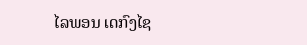ໄລພອນ ເດກົງໄຊ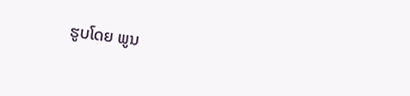ຮູບໂດຍ ພູນ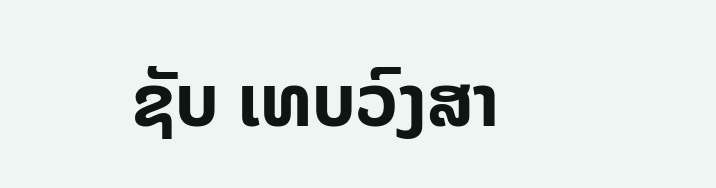ຊັບ ເທບວົງສາ